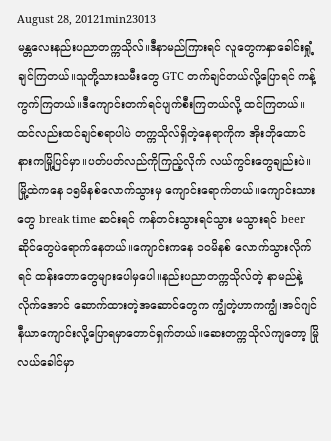August 28, 20121min23013
မန္တလေးနည်းပညာတက္ကသိုလ်။ဒီနာမည်ကြားရင် လူတွေကနှာခေါင်းရှုံ့ချင်ကြတယ်။သူတို့သားသမီးတွေ GTC တက်ချင်တယ်လို့ပြောရင် ကန့်ကွက်ကြတယ်။ဒီကျောင်းတက်ရင်ပျက်စီးကြတယ်လို့ ထင်ကြတယ်။ထင်လည်းထင်ချင်စရာပါပဲ တက္ကသိုလ်ရှိတဲ့နေရာကိုက အိုးဘိုထောင်နားကမြို့ပြင်မှာ။ပတ်ပတ်လည်ကိုကြည့်လိုက် လယ်ကွင်းတွေချည်းပဲ။မြို့ထဲကနေ ၁၅မိနစ်လောက်သွားမှ ကျောင်းရောက်တယ်။ကျောင်းသားတွေ break time ဆင်းရင် ကန်တင်းသွားရင်သွား မသွားရင် beerဆိုင်တွေပဲရောက်နေတယ်။ကျောင်းကနေ ၁ဝမိနစ် လောက်သွားလိုက်ရင် ထန်းတောတွေများပေါမှပေါ။နည်းပညာတက္ကသိုလ်တဲ့ နာမည်နဲ့လိုက်အောင် ဆောက်ထားတဲ့အဆောင်တွေက ကျွံတဲ့ဟာကကျွံ၊အင်ဂျင်နီယာကျောင်းလို့ပြောရမှာတောင်ရှက်တယ်။ဆေးတက္ကသိုလ်ကျတော့ မြိုလယ်ခေါင်မှာ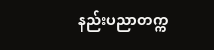နည်းပညာတက္က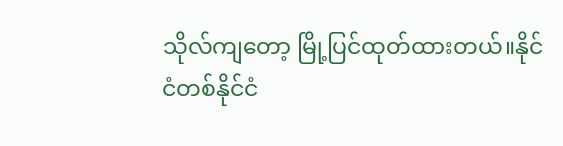သိုလ်ကျတော့ မြို့ပြင်ထုတ်ထားတယ်။နိုင်ငံတစ်နိုင်ငံ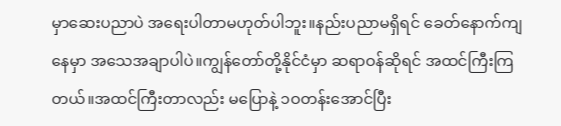မှာဆေးပညာပဲ အရေးပါတာမဟုတ်ပါဘူး။နည်းပညာမရှိရင် ခေတ်နောက်ကျနေမှာ အသေအချာပါပဲ။ကျွန်တော်တို့နိုင်ငံမှာ ဆရာဝန်ဆိုရင် အထင်ကြီးကြတယ်။အထင်ကြီးတာလည်း မပြောနဲ့ ၁ဝတန်းအောင်ပြီး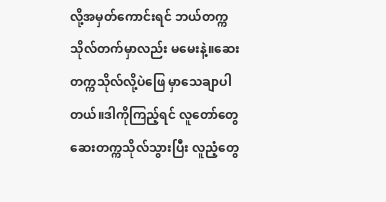လို့အမှတ်ကောင်းရင် ဘယ်တက္ကသိုလ်တက်မှာလည်း မမေးနဲ့။ဆေးတက္ကသိုလ်လို့ပဲဖြေ မှာသေချာပါတယ်။ဒါကိုကြည့်ရင် လူတော်တွေ ဆေးတက္ကသိုလ်သွားပြီး လူညံ့တွေ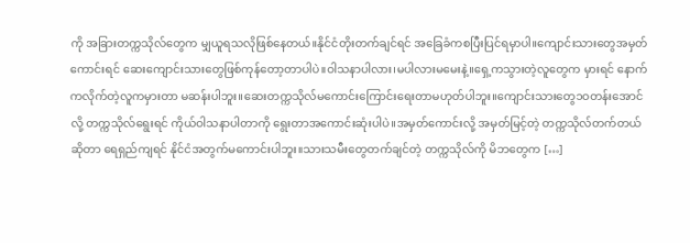ကို အခြားတက္ကသိုလ်တွေက မျှယူရသလိုဖြစ်နေတယ်။နိုင်ငံတိုးတက်ချင်ရင် အခြေခံကစပြီးပြင်ရမှာပါ။ကျောင်းသားတွေအမှတ်ကောင်းရင် ဆေးကျောင်းသားတွေဖြစ်ကုန်တော့တာပါပဲ။ဝါသနာပါလား၊မပါလားမမေးနဲ့။ရှေ့ကသွားတဲ့လူတွေက မှားရင် နောက်ကလိုက်တဲ့လူကမှားတာ မဆန်းပါဘူး။ဆေးတက္ကသိုလ်မကောင်းကြောင်းရေးတာမဟုတ်ပါဘူး။ကျောင်းသားတွေ၁ဝတန်းအောင်လို့ တက္ကသိုလ်ရွေးရင် ကိုယ်ဝါသနာပါတာကို ရွေးတာအကောင်းဆုံးပါပဲ။အမှတ်ကောင်းလို့ အမှတ်မြင့်တဲ့ တက္ကသိုလ်တက်တယ်ဆိုတာ ရေရှည်ကျရင် နိုင်ငံအတွက်မကောင်းပါဘူး။သားသမီးတွေတက်ချင်တဲ့ တက္ကသိုလ်ကို မိဘတွေက […]